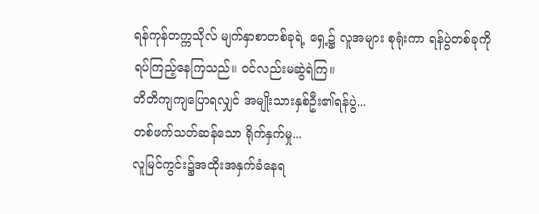ရန်ကုန်တက္ကသိုလ် မျက်နှာစာတစ်ခုရဲ့ ရှေ့၌ လူအများ စုရုံးကာ ရန်ပွဲတစ်ခုကို ရပ်ကြည့်နေကြသည်။ ဝင်လည်းမဆွဲရဲကြ။
တိတိကျကျပြောရလျှင် အမျိုးသားနှစ်ဦး၏ရန်ပွဲ...
တစ်ဖက်သတ်ဆန်သော ရိုက်နှက်မှု...
လူမြင်ကွင်း၌အထိုးအနှက်ခံနေရ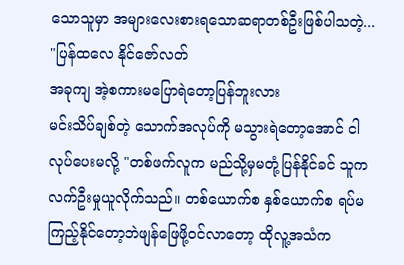သောသူမှာ အများလေးစားရသောဆရာတစ်ဦးဖြစ်ပါသတဲ့...
"ပြန်ထလေ နိုင်ဇော်လတ်
အခုကျ အဲ့စကားမပြောရဲတော့ပြန်ဘူးလား
မင်းသိပ်ချစ်တဲ့ သောက်အလုပ်ကို မသွားရဲတော့အောင် ငါလုပ်ပေးမလို့ "တစ်ဖက်လူက မည်သို့မှမတုံ့ပြန်နိုင်ခင် သူကလက်ဦးမှုယူလိုက်သည်။ တစ်ယောက်စ နှစ်ယောက်စ ရပ်မကြည့်နိုင်တော့ဘဲဖျန်ဖြေဖို့ဝင်လာတော့ ထိုလူ့အသံက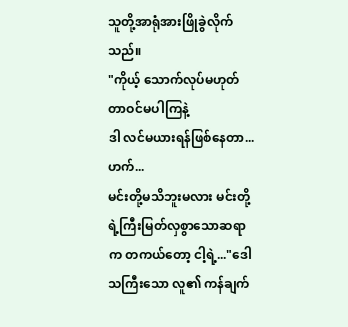သူတို့အာရုံအားဖြိုခွဲလိုက်သည်။
"ကိုယ့် သောက်လုပ်မဟုတ်တာဝင်မပါကြနဲ့
ဒါ လင်မယားရန်ဖြစ်နေတာ...
ဟက်...
မင်းတို့မသိဘူးမလား မင်းတို့ရဲ့ကြီးမြတ်လှစွာသောဆရာက တကယ်တော့ ငါ့ရဲ့..."ဒေါသကြီးသော လူ၏ ကန်ချက်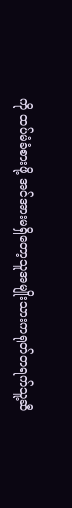ကို ထပ်မံခံစားဖို့ အင်အားမရှိတော့သူအမျိုးသားကရုတ်တရက်သူ့ဆီ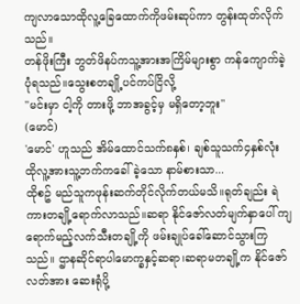ကျလာသောထိုလူ့ခြေထောက်ကိုဖမ်းဆုပ်ကာ တွန်းထုတ်လိုက်သည်။
တန်ဖိုးကြီး ဘွတ်ဖိနပ်ကသူ့အားအကြိမ်များစွာ ကန်ကျောက်ခဲ့ပုံရသည်။သွေးစတချို့ပင်ကပ်ငြိလို့
"မင်းမှာ ငါ့ကို တားဖို့ ဘာအခွင့်မှ မရှိတော့ဘူး"
(မောင်)
'မောင်' ဟူသည် အိမ်ထောင်သက်၈နှစ်၊ ချစ်သူသက်၄နှစ်လုံး ထိုလူ့အားသူ့ဘက်ကခေါ်ခဲ့သော နာမ်စားသာ...
ထိုစဥ် မည်သူကဖုန်းဆက်တိုင်လိုက်တယ်မသိ။ရုတ်ချည်း ရဲကားတချို့ရောက်လာသည်။ဆရာ နိုင်ဇော်လတ်မျက်နှာပေါ် ကျရောက်မည့်လက်သီးတချို့ကို ဖမ်းချုပ်ခေါ်ဆောင်သွားကြသည်။ ဌာနဆိုင်ရာပါမောက္ခနှင့်ဆရာ၊ဆရာမတချို့က နိုင်ဇော်လတ်အား ဆေးရုံပို့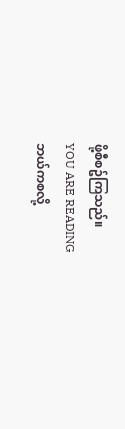ဖို့စီစဥ်ကြသည်။
YOU ARE READING
ဘယ်ကစလို့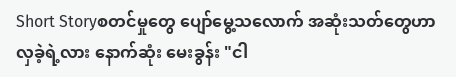Short Storyစတင်မှုတွေ ပျော်မွေ့သလောက် အဆုံးသတ်တွေဟာ လှခဲ့ရဲ့လား နောက်ဆုံး မေးခွန်း "ငါ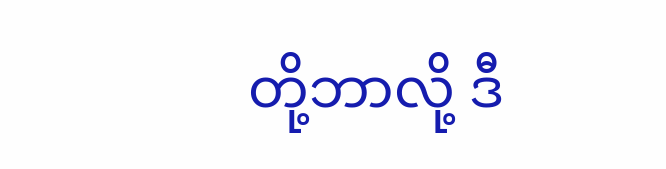တို့ဘာလို့ ဒီ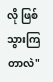လို ဖြစ်သွားကြတာလဲ"